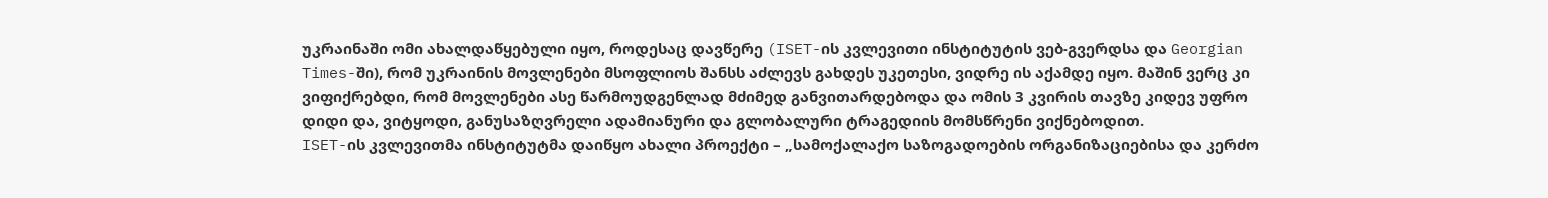უკრაინაში ომი ახალდაწყებული იყო, როდესაც დავწერე (ISET-ის კვლევითი ინსტიტუტის ვებ-გვერდსა და Georgian Times-ში), რომ უკრაინის მოვლენები მსოფლიოს შანსს აძლევს გახდეს უკეთესი, ვიდრე ის აქამდე იყო. მაშინ ვერც კი ვიფიქრებდი, რომ მოვლენები ასე წარმოუდგენლად მძიმედ განვითარდებოდა და ომის 3 კვირის თავზე კიდევ უფრო დიდი და, ვიტყოდი, განუსაზღვრელი ადამიანური და გლობალური ტრაგედიის მომსწრენი ვიქნებოდით.
ISET-ის კვლევითმა ინსტიტუტმა დაიწყო ახალი პროექტი – „სამოქალაქო საზოგადოების ორგანიზაციებისა და კერძო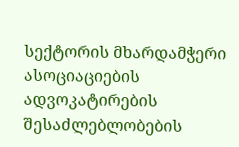სექტორის მხარდამჭერი ასოციაციების ადვოკატირების შესაძლებლობების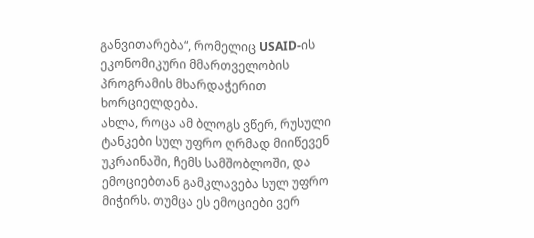განვითარება“, რომელიც USAID-ის ეკონომიკური მმართველობის პროგრამის მხარდაჭერით ხორციელდება.
ახლა, როცა ამ ბლოგს ვწერ, რუსული ტანკები სულ უფრო ღრმად მიიწევენ უკრაინაში, ჩემს სამშობლოში, და ემოციებთან გამკლავება სულ უფრო მიჭირს. თუმცა ეს ემოციები ვერ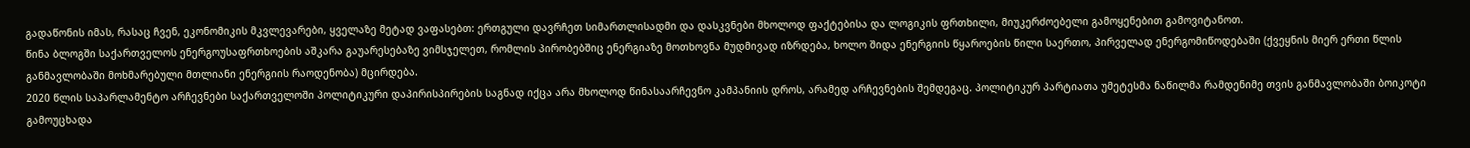გადაწონის იმას, რასაც ჩვენ, ეკონომიკის მკვლევარები, ყველაზე მეტად ვაფასებთ: ერთგული დავრჩეთ სიმართლისადმი და დასკვნები მხოლოდ ფაქტებისა და ლოგიკის ფრთხილი, მიუკერძოებელი გამოყენებით გამოვიტანოთ.
წინა ბლოგში საქართველოს ენერგოუსაფრთხოების აშკარა გაუარესებაზე ვიმსჯელეთ, რომლის პირობებშიც ენერგიაზე მოთხოვნა მუდმივად იზრდება, ხოლო შიდა ენერგიის წყაროების წილი საერთო, პირველად ენერგომიწოდებაში (ქვეყნის მიერ ერთი წლის განმავლობაში მოხმარებული მთლიანი ენერგიის რაოდენობა) მცირდება.
2020 წლის საპარლამენტო არჩევნები საქართველოში პოლიტიკური დაპირისპირების საგნად იქცა არა მხოლოდ წინასაარჩევნო კამპანიის დროს, არამედ არჩევნების შემდეგაც. პოლიტიკურ პარტიათა უმეტესმა ნაწილმა რამდენიმე თვის განმავლობაში ბოიკოტი გამოუცხადა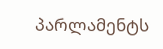პარლამენტს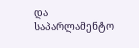და საპარლამენტო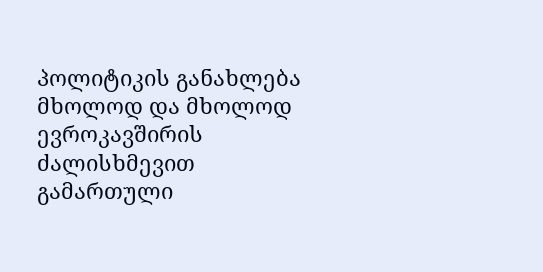პოლიტიკის განახლება მხოლოდ და მხოლოდ ევროკავშირის ძალისხმევით გამართული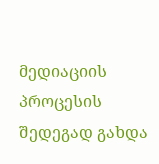მედიაციის პროცესის შედეგად გახდა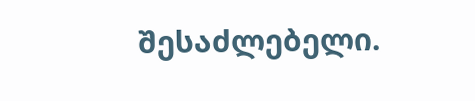შესაძლებელი.